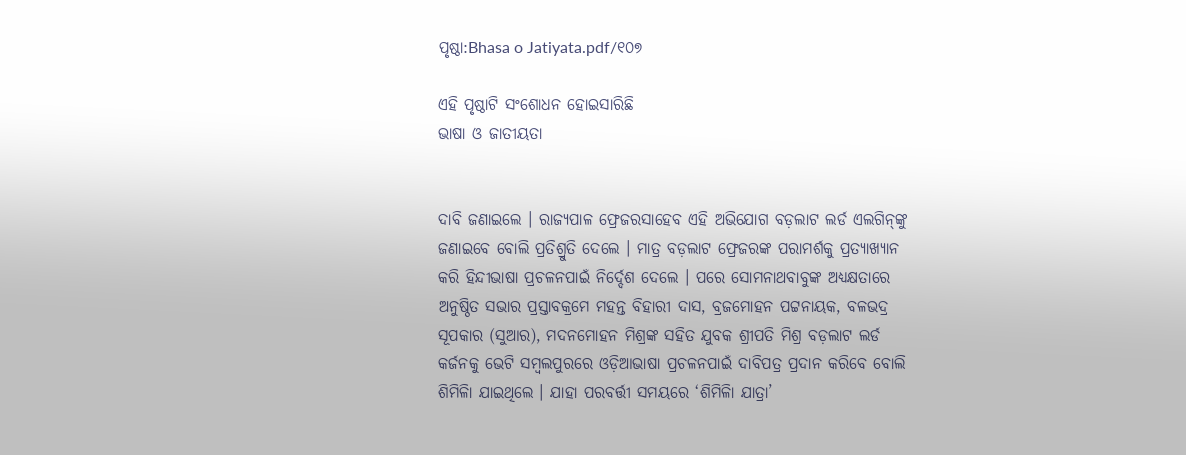ପୃଷ୍ଠା:Bhasa o Jatiyata.pdf/୧୦୭

ଏହି ପୃଷ୍ଠାଟି ସଂଶୋଧନ ହୋଇସାରିଛି
ଭାଷା ଓ ଜାତୀୟତା


ଦାବି ଜଣାଇଲେ । ରାଜ୍ୟପାଳ ଫ୍ରେଜରସାହେବ ଏହି ଅଭିଯୋଗ ବଡ଼ଲାଟ ଲର୍ଡ ଏଲଗିନ୍‌ଙ୍କୁ ଜଣାଇବେ ବୋଲି ପ୍ରତିଶ୍ରୁତି ଦେଲେ । ମାତ୍ର ବଡ଼ଲାଟ ଫ୍ରେଜରଙ୍କ ପରାମର୍ଶକୁ ପ୍ରତ୍ୟାଖ୍ୟାନ କରି ହିନ୍ଦୀଭାଷା ପ୍ରଚଳନପାଇଁ ନିର୍ଦ୍ଦେଶ ଦେଲେ । ପରେ ସୋମନାଥବାବୁଙ୍କ ଅଧ୍ୟକ୍ଷତାରେ ଅନୁଷ୍ଠିତ ସଭାର ପ୍ରସ୍ତାବକ୍ରମେ ମହନ୍ତ ବିହାରୀ ଦାସ, ବ୍ରଜମୋହନ ପଟ୍ଟନାୟକ, ବଳଭ‌ଦ୍ର ସୂପକାର (ସୁଆର), ମଦନମୋହନ ମିଶ୍ରଙ୍କ ସହିତ ଯୁବକ ଶ୍ରୀପତି ମିଶ୍ର ବଡ଼ଲାଟ ଲର୍ଡ କର୍ଜନକୁ ଭେଟି ସମ୍ବଲପୁରରେ ଓଡ଼ିଆଭାଷା ପ୍ରଚଳନପାଇଁ ଦାବିପତ୍ର ପ୍ରଦାନ କରିବେ ବୋଲି ଶିମିଳାି ଯାଇଥିଲେ । ଯାହା ପରବର୍ତ୍ତୀ ସମୟରେ ‘ଶିମିଳାି ଯାତ୍ରା’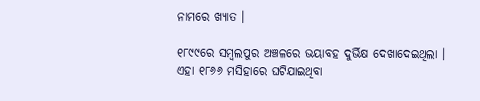ନାମରେ ଖ୍ୟାତ ।

୧୮୯୯ରେ ସମ୍ବଲପୁର ଅଞ୍ଚଳରେ ଭୟାବହ ଦୁର୍ଭିକ୍ଷ ଦେଖାଦେଇଥିଲା । ଏହା ୧୮୬୬ ମସିହାରେ ଘଟିଯାଇଥିବା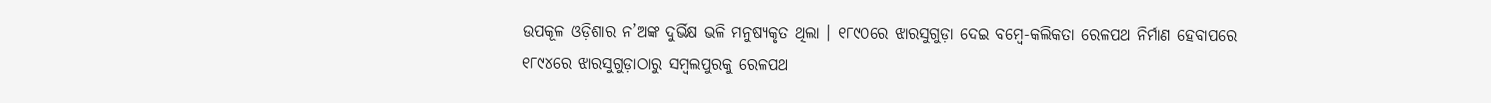ଉପକୂଳ ଓଡ଼ିଶାର ନ’ଅଙ୍କ ଦୁର୍ଭିକ୍ଷ ଭଳି ମନୁଷ୍ୟକୃତ ଥିଲା । ୧୮୯୦ରେ ଝାରସୁଗୁଡ଼ା ଦେଇ ବମ୍ବେ-କଲିକତା ରେଳପଥ ନିର୍ମାଣ ହେବାପରେ ୧୮୯୪ରେ ଝାରସୁଗୁଡ଼ାଠାରୁ ସମ୍ବଲପୁରକୁ ରେଳପଥ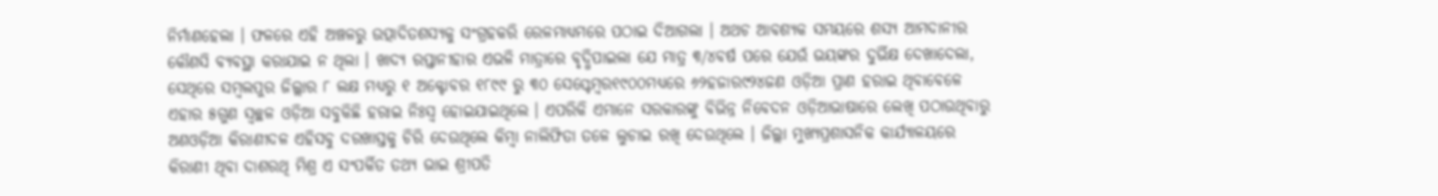ନିର୍ମାଣହେଲା । ଫଳରେ ଏହି ଅଞ୍ଚଳରୁ ଉତ୍ପାଦିତଶସ୍ୟକୁ ସଂଗ୍ରହକରି ରେଳମାଧ୍ୟମରେ ପଠାଇ ଦିଆଗଲା । ଅଥଚ ଆବଶ୍ୟକ ସମୟରେ ଶସ୍ୟ ଆମଦାନୀର କୌଣସି ବ୍ୟବସ୍ଥା କରାଯାଇ ନ ଥିଲା । ଖାଦ୍ୟ ରପ୍ତାନୀହାର ଏଭଳି ମାତ୍ରାରେ ବୃଦ୍ଧିପାଇଲା ଯେ ମାତ୍ର ୩/୪ବର୍ଷ ପରେ ଯେଉଁ ଭୟଙ୍କର ଦୁର୍ଭିକ୍ଷ ଦେଖାଦେଲା, ସେଥିରେ ସମ୍ବଲପୁର ଜିଲ୍ଲାର ୮ ଲକ୍ଷ ମଧ୍ୟରୁ ୧ ଅକ୍ଟୋବର ୧୮୯୯ ରୁ ୩୦ ସେପ୍ଟେମ୍ବର୧୯୦୦ମଧ୍ୟରେ ୬୨ହଜାର୯୨୪ଜଣ ଓଡ଼ିଆ ପ୍ରାଣ ହରାଇ ଥିବାବେଳେ ଏହାର ୫ଗୁଣ ସ୍ୱଚ୍ଛଳ ଓଡ଼ିଆ ସବୁକିଛି ହରାଇ ନିଃସ୍ୱ ହୋଇଯାଇଥିଲେ । ଏପରିକି ଏମାନେ ସରକାରଙ୍କୁ ବିଭିନ୍ନ ନିବେଦନ ଓଡ଼ିଆଭାଷାରେ ଲେଖି ପଠାଉଥିବାରୁ ଅଣଓଡ଼ିଆ କିରାଣୀଦଳ ଏହିସବୁ ଦରଖାସ୍ତକୁ ଚିରି ଦେଉଥିଲେ କିମ୍ବା ନାଲିଫିତା ତଳେ ଲୁଚାଇ ରଖି ଦେଉଥିଲେ । ଜିଲ୍ଲା ମୁଖ୍ୟପ୍ରଶାସନିକ କାର୍ଯ୍ୟାଳୟରେ କିରାଣୀ ଥିବା ଦାଶରଥି ମିଶ୍ର ଏ ସଂପର୍କିତ ତଥ୍ୟ ଭାଇ ଶ୍ରୀପତି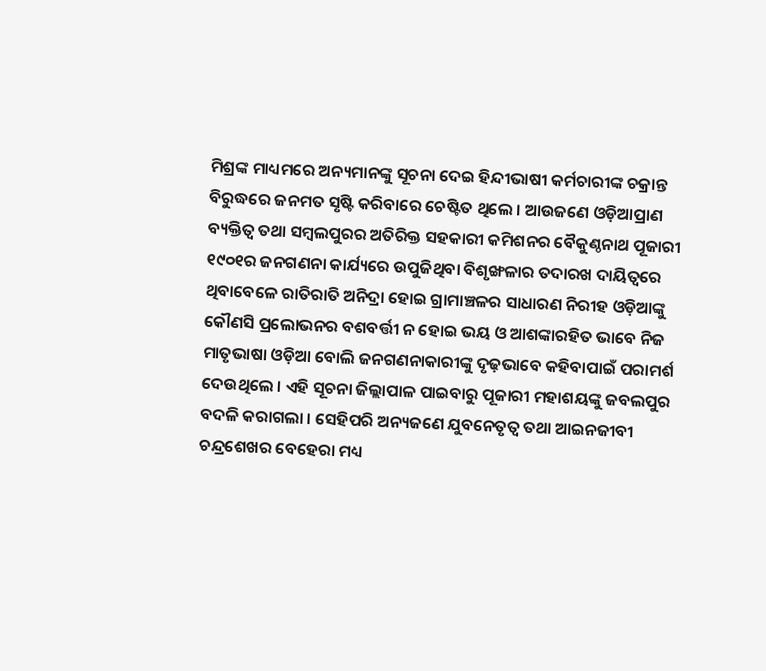ମିଶ୍ରଙ୍କ ମାଧ୍ୟମରେ ଅନ୍ୟମାନଙ୍କୁ ସୂଚନା ଦେଇ ହିନ୍ଦୀଭାଷୀ କର୍ମଚାରୀଙ୍କ ଚକ୍ରାନ୍ତ ବିରୁଦ୍ଧରେ ଜନମତ ସୃଷ୍ଟି କରିବାରେ ଚେଷ୍ଟିତ ଥିଲେ । ଆଉଜଣେ ଓଡ଼ିଆପ୍ରାଣ ବ୍ୟକ୍ତିତ୍ୱ ତଥା ସମ୍ବଲପୁରର ଅତିରିକ୍ତ ସହକାରୀ କମିଶନର ବୈକୁଣ୍ଠନାଥ ପୂଜାରୀ ୧୯୦୧ର ଜନଗଣନା କାର୍ଯ୍ୟରେ ଉପୁଜିଥିବା ବିଶୃଙ୍ଖଳାର ତଦାରଖ ଦାୟିତ୍ୱରେ ଥିବାବେଳେ ରାତିରାତି ଅନିଦ୍ରା ହୋଇ ଗ୍ରାମାଞ୍ଚଳର ସାଧାରଣ ନିରୀହ ଓଡ଼ିଆଙ୍କୁ କୌଣସି ପ୍ରଲୋଭନର ବଶବର୍ତ୍ତୀ ନ ହୋଇ ଭୟ ଓ ଆଶଙ୍କାରହିତ ଭାବେ ନିଜ ମାତୃଭାଷା ଓଡ଼ିଆ ବୋଲି ଜନଗଣନାକାରୀଙ୍କୁ ଦୃଢ଼ଭାବେ କହିବାପାଇଁ ପରାମର୍ଶ ଦେଉଥିଲେ । ଏହି ସୂଚନା ଜିଲ୍ଲାପାଳ ପାଇବାରୁ ପୂଜାରୀ ମହାଶୟଙ୍କୁ ଜବଲପୁର ବଦଳି କରାଗଲା । ସେହିପରି ଅନ୍ୟଜଣେ ଯୁବନେତୃତ୍ୱ ତଥା ଆଇନଜୀବୀ ଚନ୍ଦ୍ରଶେଖର ବେହେରା ମଧ୍ୟ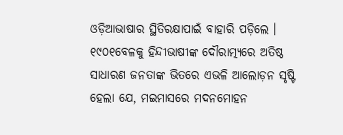ଓଡ଼ିଆଭାଷାର ସ୍ଥିତିରକ୍ଷାପାଇଁ ବାହାରି ପଡ଼ିଲେ । ୧୯୦୧ବେଳକୁ ହିନ୍ଦୀଭାଷୀଙ୍କ ଦୌରାତ୍ମ୍ୟରେ ଅତିଷ୍ଠ ସାଧାରଣ ଜନତାଙ୍କ ଭିତରେ ଏଭଳି ଆଲୋଡ଼ନ ସୃଷ୍ଟି ହେଲା ଯେ, ମଇମାସରେ ମଦନମୋହନ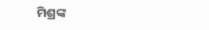ମିଶ୍ରଙ୍କ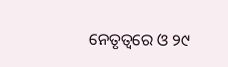ନେତୃତ୍ୱରେ ଓ ୨୯